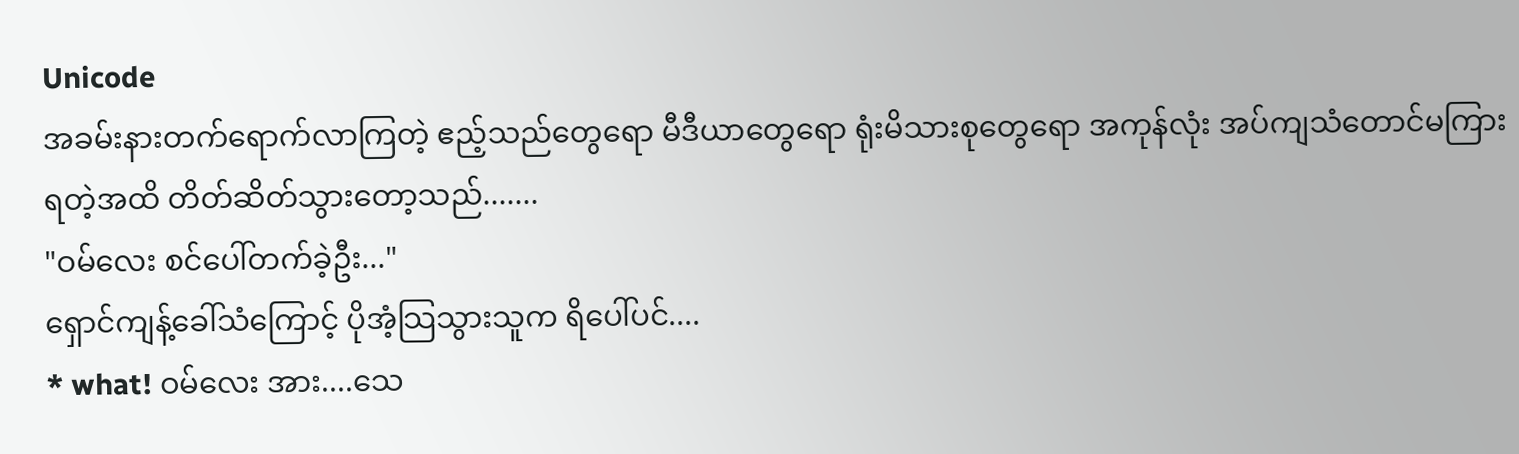Unicode
အခမ်းနားတက်ရောက်လာကြတဲ့ ဧည့်သည်တွေရော မီဒီယာတွေရော ရုံးမိသားစုတွေရော အကုန်လုံး အပ်ကျသံတောင်မကြားရတဲ့အထိ တိတ်ဆိတ်သွားတော့သည်.......
"ဝမ်လေး စင်ပေါ်တက်ခဲ့ဦး..."
ရှောင်ကျန့်ခေါ်သံကြောင့် ပိုအံ့သြသွားသူက ရိပေါ်ပင်....
* what! ဝမ်လေး အား....သေ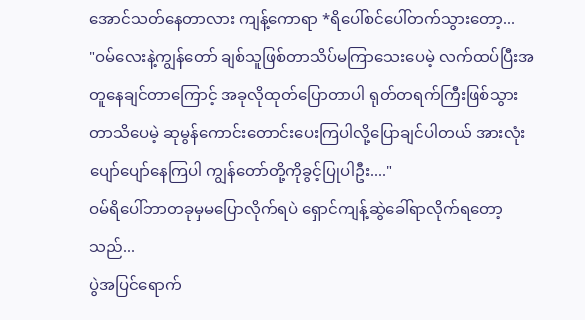အောင်သတ်နေတာလား ကျန့်ကောရာ *ရိပေါ်စင်ပေါ်တက်သွားတော့...
"ဝမ်လေးနဲ့ကျွန်တော် ချစ်သူဖြစ်တာသိပ်မကြာသေးပေမဲ့ လက်ထပ်ပြီးအတူနေချင်တာကြောင့် အခုလိုထုတ်ပြောတာပါ ရုတ်တရက်ကြီးဖြစ်သွားတာသိပေမဲ့ ဆုမွန်ကောင်းတောင်းပေးကြပါလို့ပြောချင်ပါတယ် အားလုံးပျော်ပျော်နေကြပါ ကျွန်တော်တို့ကိုခွင့်ပြုပါဦး...."
ဝမ်ရိပေါ်ဘာတခုမှမပြောလိုက်ရပဲ ရှောင်ကျန့်ဆွဲခေါ်ရာလိုက်ရတော့သည်...
ပွဲအပြင်ရောက်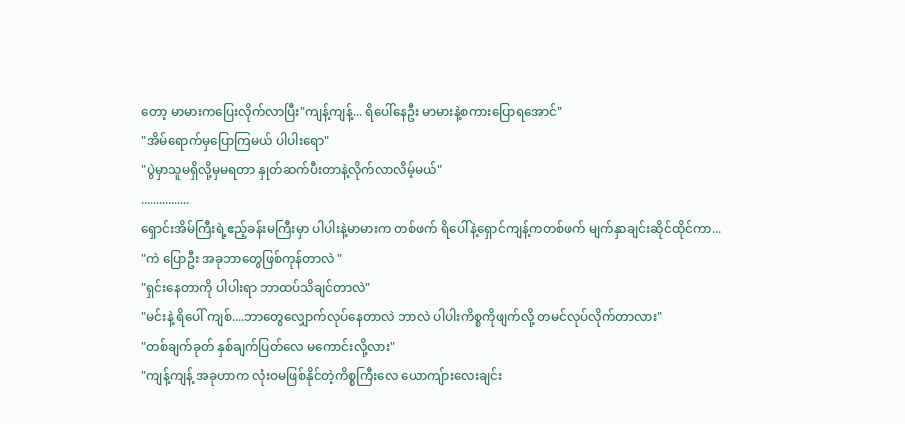တော့ မာမားကပြေးလိုက်လာပြီး"ကျန့်ကျန့်... ရိပေါ်နေဦး မာမားနဲ့စကားပြောရအောင်"
"အိမ်ရောက်မှပြောကြမယ် ပါပါးရော"
"ပွဲမှာသူမရှိလို့မှမရတာ နှုတ်ဆက်ပီးတာနဲ့လိုက်လာလိမ့်မယ်"
................
ရှောင်းအိမ်ကြီးရဲ့ဧည့်ခန်းမကြီးမှာ ပါပါးနဲ့မာမားက တစ်ဖက် ရိပေါ်နဲ့ရှောင်ကျန့်ကတစ်ဖက် မျက်နှာချင်းဆိုင်ထိုင်ကာ...
"ကဲ ပြောဦး အခုဘာတွေဖြစ်ကုန်တာလဲ "
"ရှင်းနေတာကို ပါပါးရာ ဘာထပ်သိချင်တာလဲ"
"မင်းနဲ့ ရိပေါ် ကျစ်....ဘာတွေလျှောက်လုပ်နေတာလဲ ဘာလဲ ပါပါးကိစ္စကိုဖျက်လို့ တမင်လုပ်လိုက်တာလား"
"တစ်ချက်ခုတ် နှစ်ချက်ပြတ်လေ မကောင်းလို့လား"
"ကျန့်ကျန့် အခုဟာက လုံးဝမဖြစ်နိုင်တဲ့ကိစ္စကြီးလေ ယောကျ်ားလေးချင်း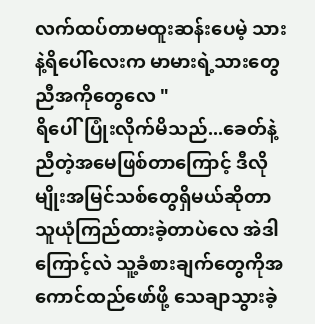လက်ထပ်တာမထူးဆန်းပေမဲ့ သားနဲ့ရိပေါ်လေးက မာမားရဲ့သားတွေ ညီအကိုတွေလေ "
ရိပေါ်ပြုံးလိုက်မိသည်...ခေတ်နဲ့ညီတဲ့အမေဖြစ်တာကြောင့် ဒီလိုမျိုးအမြင်သစ်တွေရှိမယ်ဆိုတာ သူယုံကြည်ထားခဲ့တာပဲလေ အဲဒါကြောင့်လဲ သူ့ခံစားချက်တွေကိုအကောင်ထည်ဖော်ဖို့ သေချာသွားခဲ့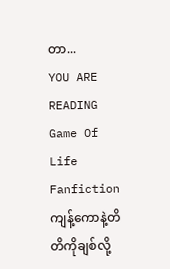တာ...
YOU ARE READING
Game Of Life
Fanfictionကျန့်ကောနဲ့တိတိကိုချစ်လို့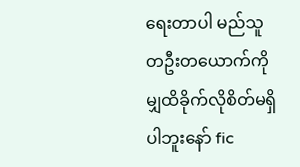ရေးတာပါ မည်သူတဦးတယောက်ကိုမျှထိခိုက်လိုစိတ်မရှိပါဘူးနော် fic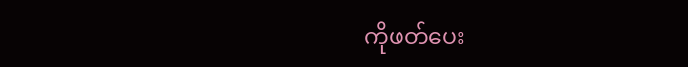ကိုဖတ်ပေး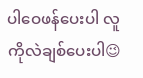ပါဝေဖန်ပေးပါ လူကိုလဲချစ်ပေးပါ😉